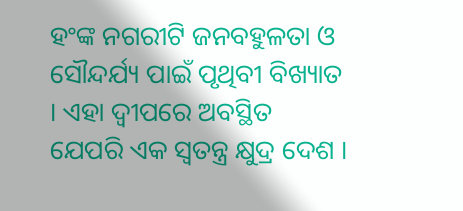ହଂଙ୍କ ନଗରୀଟି ଜନବହୁଳତା ଓ ସୌନ୍ଦର୍ଯ୍ୟ ପାଇଁ ପୃଥିବୀ ବିଖ୍ୟାତ । ଏହା ଦ୍ୱୀପରେ ଅବସ୍ଥିତ ଯେପରି ଏକ ସ୍ୱତନ୍ତ୍ର କ୍ଷୁଦ୍ର ଦେଶ ।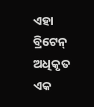ଏହା ବ୍ରିଟେନ୍ ଅଧିକୃତ ଏକ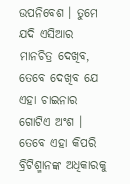ଉପନିବେଶ । ତୁମେ ଯଦି ଏସିଆର ମାନଚିତ୍ର ଦେଖିବ, ତେବେ ଦେଖିବ ଯେ ଏହା ଚାଇନାର ଗୋଟିଏ ଅଂଶ । ତେବେ ଏହା କିପରି ବ୍ରିଟିଶ୍ମାନଙ୍କ ଅଧିକାରକୁ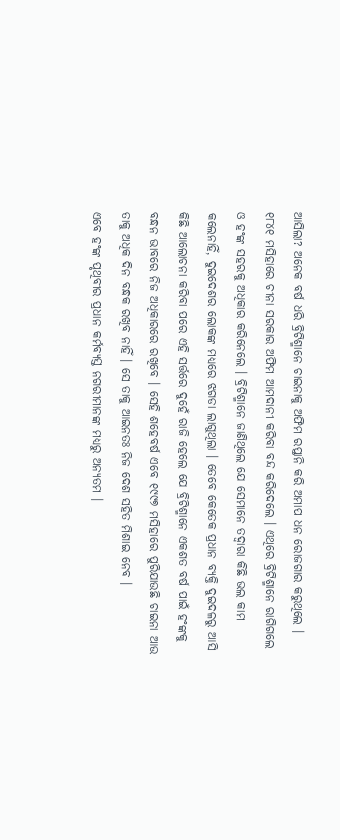ଆସିଲା? ଅନେକ ବର୍ଷ ଧରି ବ୍ରିଟିଶ୍ମାନେ ଚାଇନାକୁ ଅଫିମ ରପ୍ତାନି କରି ଅମାପ ଧନ ରୋଜଗାର କରୁଥିଲେ । ୧୮୪୧ ମସିହାରେ ଚୀନା ସରକାର ଅଫିମ ଆମଦାନୀ କରିବା ବନ୍ଦ କରିଦେଲେ । ଏଥିରେ ବ୍ରିଟିଶ୍ମାନେ ରାଗିଗଲେ ଓ ହଂଙ୍କ ସହରକୁ ଅଧିକାର କରିନେଲେ । ବ୍ରିଟିଶ୍ମାନେ ଜାଣିଥିଲେ ଯେ ସେମାନେ ତଦ୍ୱାରା କିଛି ଭଲ କାମ କଲେନାହିଁ, ଦୁଇଦେଶର ଲୋକଙ୍କ ମଧ୍ୟରେ ଝଗଡା ଲାଗୁଥିଲା । ତେବେ କେତେକ ପ୍ରଧାନ ବ୍ୟକ୍ତି ଦୁଇଦଳରୁ ଆସି କିଛି ଆଲୋଚନା କରିବା ପରେ ଏହି ସର୍ତ୍ତରେ ଦୁହେଁ ରାଜି ହେଲେ ଯେ ବ୍ରିଟିଶ୍ମାନେ ଏକଶତ ବର୍ଷ ପାଇଁ ହଂଙ୍କକୁ ବନ୍ଧନ ଭାବରେ ନିଜ ଅଧିକାରରେ ରଖିବେ । ସେହି ଶହେବର୍ଷ ଏବେ ୧୯୯୭ ମସିହାରେ ପୁରିଯାଉଛି ଚାଇନା ଆଉ ତାକୁ ଅଧିକ ଦିନ ବନ୍ଧକ ରଖିବ ନାହିଁ । ସେ ତାକୁ ଆଇନତଃ ନିଜ ଦେଶ ସହିତ ମିଶାଇ ନେବ ।
ଏବେ ହଂଙ୍କ ପୃଥିବୀର ପ୍ରଧାନ କର୍ମବ୍ୟସ୍ତ ନଗରୀମାନଙ୍କ ମଧ୍ୟରୁ ଅନ୍ୟତମ ।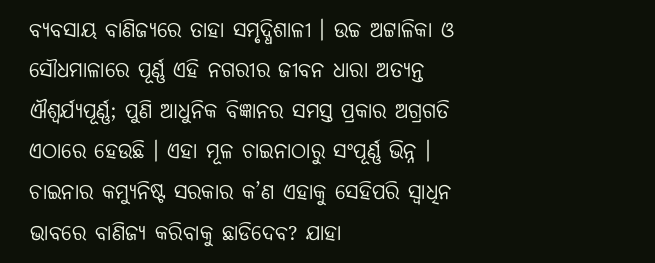ବ୍ୟବସାୟ ବାଣିଜ୍ୟରେ ତାହା ସମୃଦ୍ଧିଶାଳୀ । ଉଚ୍ଚ ଅଟ୍ଟାଳିକା ଓ ସୌଧମାଳାରେ ପୂର୍ଣ୍ଣ ଏହି ନଗରୀର ଜୀବନ ଧାରା ଅତ୍ୟନ୍ତ ଐଶ୍ୱର୍ଯ୍ୟପୂର୍ଣ୍ଣ; ପୁଣି ଆଧୁନିକ ବିଜ୍ଞାନର ସମସ୍ତ ପ୍ରକାର ଅଗ୍ରଗତି ଏଠାରେ ହେଉଛି । ଏହା ମୂଳ ଚାଇନାଠାରୁ ସଂପୂର୍ଣ୍ଣ ଭିନ୍ନ ।
ଚାଇନାର କମ୍ୟୁନିଷ୍ଟ ସରକାର କ’ଣ ଏହାକୁ ସେହିପରି ସ୍ୱାଧିନ ଭାବରେ ବାଣିଜ୍ୟ କରିବାକୁ ଛାଡିଦେବ? ଯାହା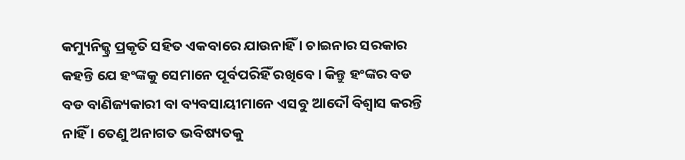କମ୍ୟୁନିଜ୍ମ୍ର ପ୍ରକୃତି ସହିତ ଏକବାରେ ଯାଉନାହିଁ । ଚାଇନାର ସରକାର କହନ୍ତି ଯେ ହଂଙ୍କକୁ ସେମାନେ ପୂର୍ବପରିହିଁ ରଖିବେ । କିନ୍ତୁ ହଂଙ୍କର ବଡ ବଡ ବାଣିଜ୍ୟକାରୀ ବା ବ୍ୟବସାୟୀମାନେ ଏସବୁ ଆଦୌ ବିଶ୍ୱାସ କରନ୍ତି ନାହିଁ । ତେଣୁ ଅନାଗତ ଭବିଷ୍ୟତକୁ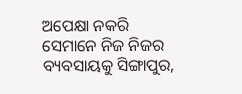ଅପେକ୍ଷା ନକରି ସେମାନେ ନିଜ ନିଜର ବ୍ୟବସାୟକୁ ସିଙ୍ଗାପୁର,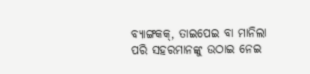ବ୍ୟାଙ୍ଗକକ୍, ତାଇପେଇ ବା ମାନିଲା ପରି ସହରମାନଙ୍କୁ ଉଠାଇ ନେଇ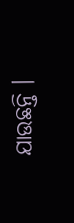ଯାଉଛନ୍ତି ।